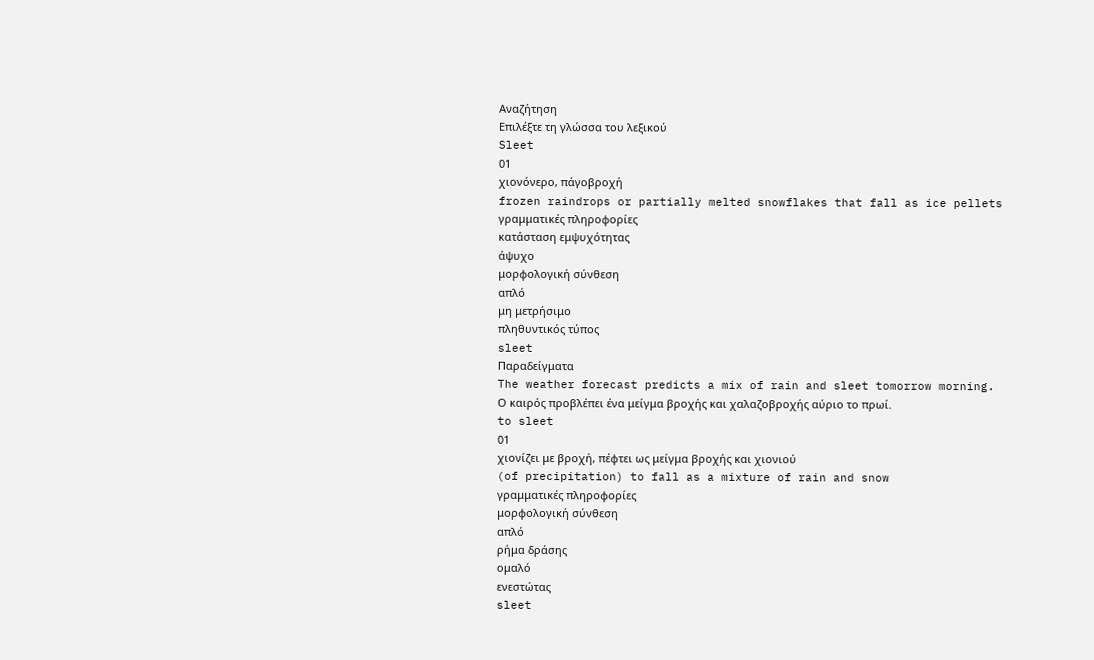Αναζήτηση
Επιλέξτε τη γλώσσα του λεξικού
Sleet
01
χιονόνερο, πάγοβροχή
frozen raindrops or partially melted snowflakes that fall as ice pellets
γραμματικές πληροφορίες
κατάσταση εμψυχότητας
άψυχο
μορφολογική σύνθεση
απλό
μη μετρήσιμο
πληθυντικός τύπος
sleet
Παραδείγματα
The weather forecast predicts a mix of rain and sleet tomorrow morning.
Ο καιρός προβλέπει ένα μείγμα βροχής και χαλαζοβροχής αύριο το πρωί.
to sleet
01
χιονίζει με βροχή, πέφτει ως μείγμα βροχής και χιονιού
(of precipitation) to fall as a mixture of rain and snow
γραμματικές πληροφορίες
μορφολογική σύνθεση
απλό
ρήμα δράσης
ομαλό
ενεστώτας
sleet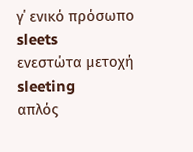γ΄ ενικό πρόσωπο
sleets
ενεστώτα μετοχή
sleeting
απλός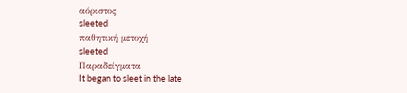αόριστος
sleeted
παθητική μετοχή
sleeted
Παραδείγματα
It began to sleet in the late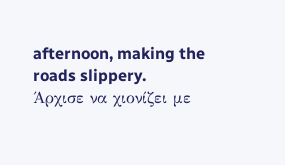afternoon, making the roads slippery.
Άρχισε να χιονίζει με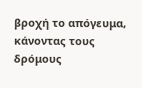βροχή το απόγευμα, κάνοντας τους δρόμους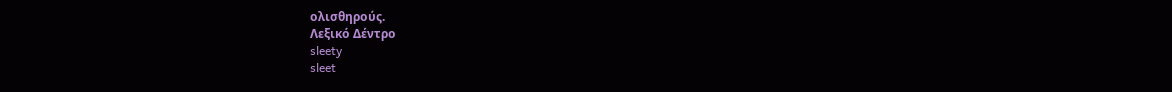ολισθηρούς.
Λεξικό Δέντρο
sleety
sleet